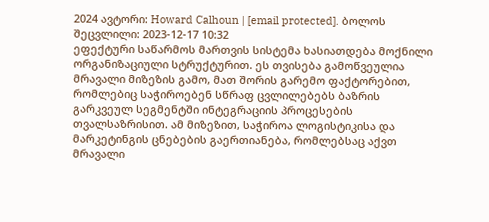2024 ავტორი: Howard Calhoun | [email protected]. ბოლოს შეცვლილი: 2023-12-17 10:32
ეფექტური საწარმოს მართვის სისტემა ხასიათდება მოქნილი ორგანიზაციული სტრუქტურით. ეს თვისება გამოწვეულია მრავალი მიზეზის გამო, მათ შორის გარემო ფაქტორებით, რომლებიც საჭიროებენ სწრაფ ცვლილებებს ბაზრის გარკვეულ სეგმენტში ინტეგრაციის პროცესების თვალსაზრისით. ამ მიზეზით, საჭიროა ლოგისტიკისა და მარკეტინგის ცნებების გაერთიანება, რომლებსაც აქვთ მრავალი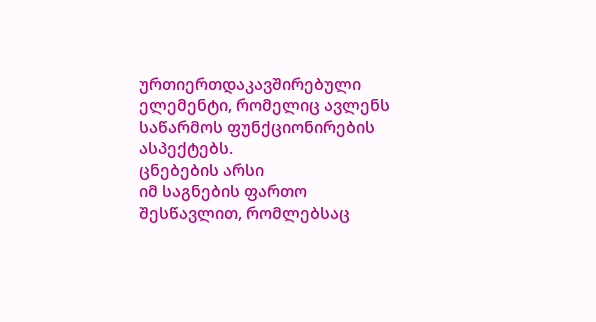ურთიერთდაკავშირებული ელემენტი, რომელიც ავლენს საწარმოს ფუნქციონირების ასპექტებს.
ცნებების არსი
იმ საგნების ფართო შესწავლით, რომლებსაც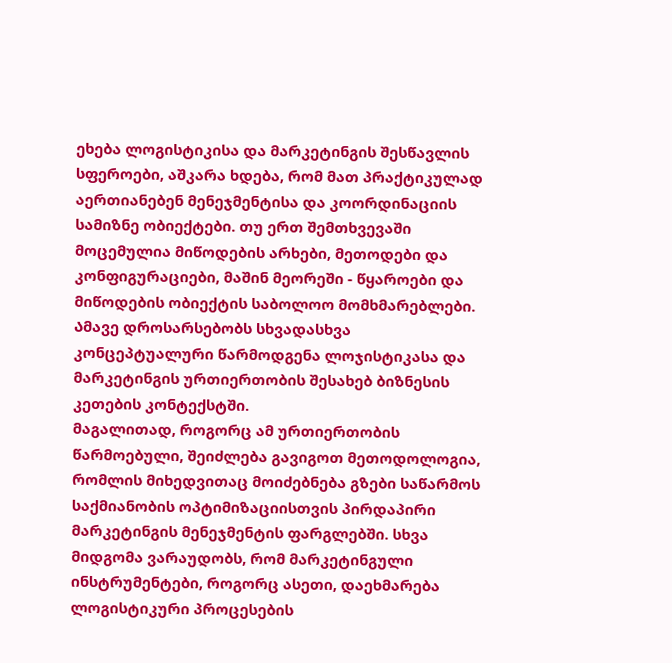ეხება ლოგისტიკისა და მარკეტინგის შესწავლის სფეროები, აშკარა ხდება, რომ მათ პრაქტიკულად აერთიანებენ მენეჯმენტისა და კოორდინაციის სამიზნე ობიექტები. თუ ერთ შემთხვევაში მოცემულია მიწოდების არხები, მეთოდები და კონფიგურაციები, მაშინ მეორეში - წყაროები და მიწოდების ობიექტის საბოლოო მომხმარებლები. Ამავე დროსარსებობს სხვადასხვა კონცეპტუალური წარმოდგენა ლოჯისტიკასა და მარკეტინგის ურთიერთობის შესახებ ბიზნესის კეთების კონტექსტში.
მაგალითად, როგორც ამ ურთიერთობის წარმოებული, შეიძლება გავიგოთ მეთოდოლოგია, რომლის მიხედვითაც მოიძებნება გზები საწარმოს საქმიანობის ოპტიმიზაციისთვის პირდაპირი მარკეტინგის მენეჯმენტის ფარგლებში. სხვა მიდგომა ვარაუდობს, რომ მარკეტინგული ინსტრუმენტები, როგორც ასეთი, დაეხმარება ლოგისტიკური პროცესების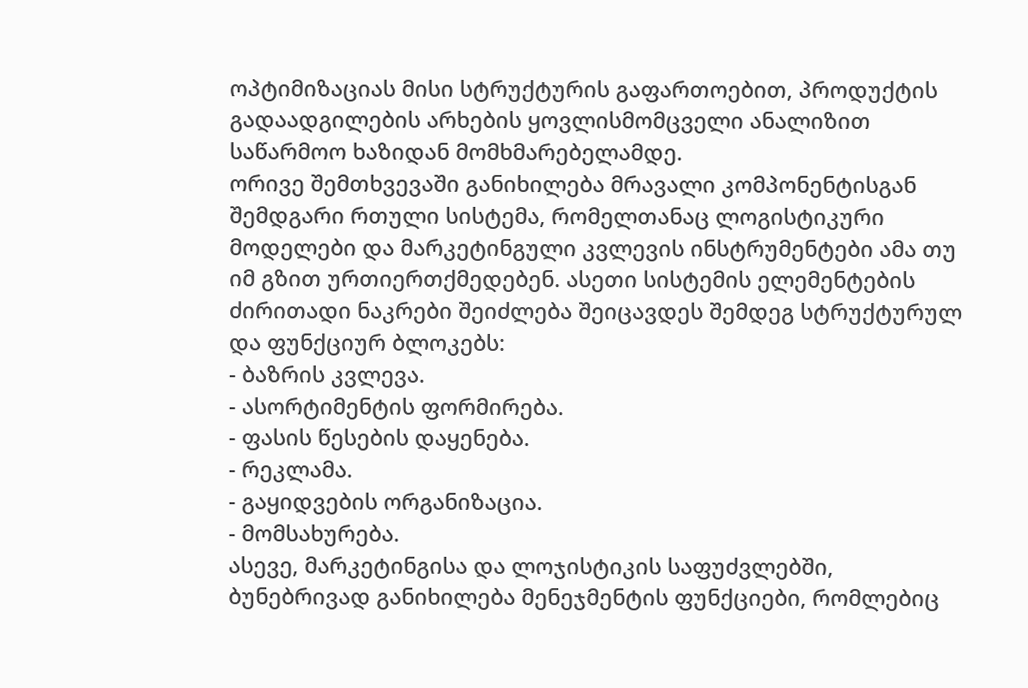ოპტიმიზაციას მისი სტრუქტურის გაფართოებით, პროდუქტის გადაადგილების არხების ყოვლისმომცველი ანალიზით საწარმოო ხაზიდან მომხმარებელამდე.
ორივე შემთხვევაში განიხილება მრავალი კომპონენტისგან შემდგარი რთული სისტემა, რომელთანაც ლოგისტიკური მოდელები და მარკეტინგული კვლევის ინსტრუმენტები ამა თუ იმ გზით ურთიერთქმედებენ. ასეთი სისტემის ელემენტების ძირითადი ნაკრები შეიძლება შეიცავდეს შემდეგ სტრუქტურულ და ფუნქციურ ბლოკებს:
- ბაზრის კვლევა.
- ასორტიმენტის ფორმირება.
- ფასის წესების დაყენება.
- რეკლამა.
- გაყიდვების ორგანიზაცია.
- მომსახურება.
ასევე, მარკეტინგისა და ლოჯისტიკის საფუძვლებში, ბუნებრივად განიხილება მენეჯმენტის ფუნქციები, რომლებიც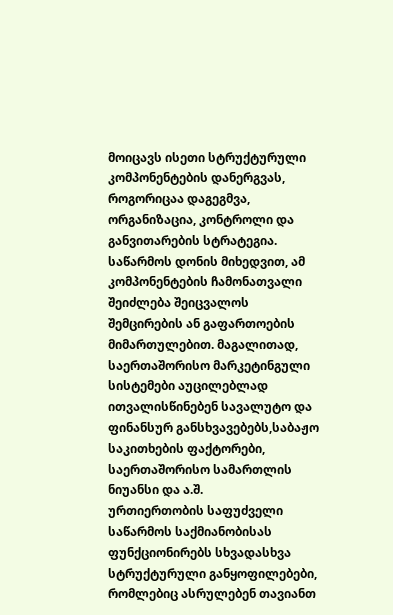მოიცავს ისეთი სტრუქტურული კომპონენტების დანერგვას, როგორიცაა დაგეგმვა, ორგანიზაცია, კონტროლი და განვითარების სტრატეგია. საწარმოს დონის მიხედვით, ამ კომპონენტების ჩამონათვალი შეიძლება შეიცვალოს შემცირების ან გაფართოების მიმართულებით. მაგალითად, საერთაშორისო მარკეტინგული სისტემები აუცილებლად ითვალისწინებენ სავალუტო და ფინანსურ განსხვავებებს,საბაჟო საკითხების ფაქტორები, საერთაშორისო სამართლის ნიუანსი და ა.შ.
ურთიერთობის საფუძველი
საწარმოს საქმიანობისას ფუნქციონირებს სხვადასხვა სტრუქტურული განყოფილებები, რომლებიც ასრულებენ თავიანთ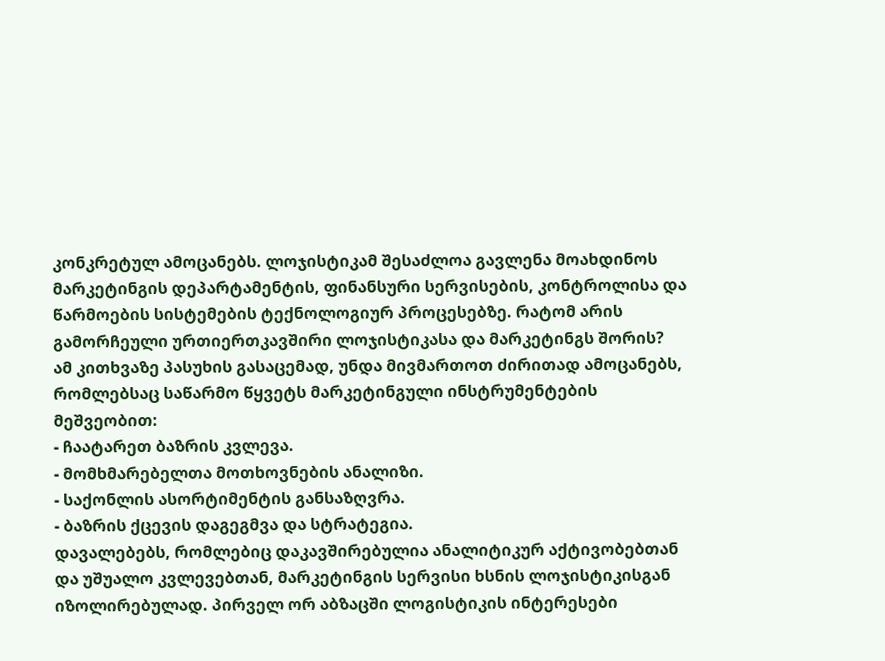კონკრეტულ ამოცანებს. ლოჯისტიკამ შესაძლოა გავლენა მოახდინოს მარკეტინგის დეპარტამენტის, ფინანსური სერვისების, კონტროლისა და წარმოების სისტემების ტექნოლოგიურ პროცესებზე. რატომ არის გამორჩეული ურთიერთკავშირი ლოჯისტიკასა და მარკეტინგს შორის?
ამ კითხვაზე პასუხის გასაცემად, უნდა მივმართოთ ძირითად ამოცანებს, რომლებსაც საწარმო წყვეტს მარკეტინგული ინსტრუმენტების მეშვეობით:
- ჩაატარეთ ბაზრის კვლევა.
- მომხმარებელთა მოთხოვნების ანალიზი.
- საქონლის ასორტიმენტის განსაზღვრა.
- ბაზრის ქცევის დაგეგმვა და სტრატეგია.
დავალებებს, რომლებიც დაკავშირებულია ანალიტიკურ აქტივობებთან და უშუალო კვლევებთან, მარკეტინგის სერვისი ხსნის ლოჯისტიკისგან იზოლირებულად. პირველ ორ აბზაცში ლოგისტიკის ინტერესები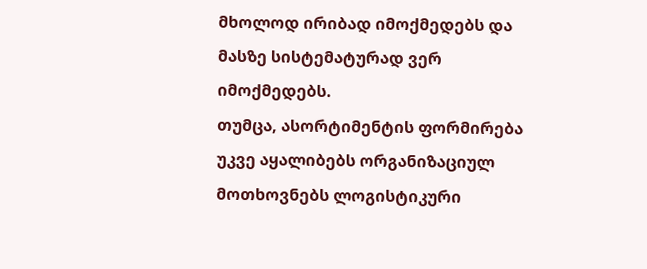მხოლოდ ირიბად იმოქმედებს და მასზე სისტემატურად ვერ იმოქმედებს.
თუმცა, ასორტიმენტის ფორმირება უკვე აყალიბებს ორგანიზაციულ მოთხოვნებს ლოგისტიკური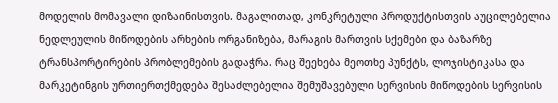მოდელის მომავალი დიზაინისთვის. მაგალითად, კონკრეტული პროდუქტისთვის აუცილებელია ნედლეულის მიწოდების არხების ორგანიზება, მარაგის მართვის სქემები და ბაზარზე ტრანსპორტირების პრობლემების გადაჭრა. რაც შეეხება მეოთხე პუნქტს, ლოჯისტიკასა და მარკეტინგის ურთიერთქმედება შესაძლებელია შემუშავებული სერვისის მიწოდების სერვისის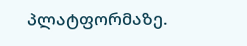პლატფორმაზე.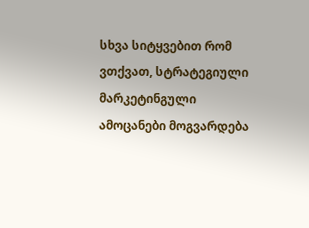სხვა სიტყვებით რომ ვთქვათ, სტრატეგიული მარკეტინგული ამოცანები მოგვარდება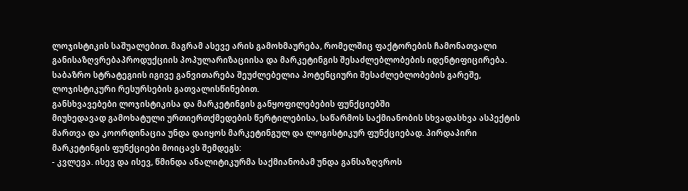ლოჯისტიკის საშუალებით. მაგრამ ასევე არის გამოხმაურება, რომელშიც ფაქტორების ჩამონათვალი განისაზღვრებაპროდუქციის პოპულარიზაციისა და მარკეტინგის შესაძლებლობების იდენტიფიცირება. საბაზრო სტრატეგიის იგივე განვითარება შეუძლებელია პოტენციური შესაძლებლობების გარეშე, ლოჯისტიკური რესურსების გათვალისწინებით.
განსხვავებები ლოჯისტიკისა და მარკეტინგის განყოფილებების ფუნქციებში
მიუხედავად გამოხატული ურთიერთქმედების წერტილებისა, საწარმოს საქმიანობის სხვადასხვა ასპექტის მართვა და კოორდინაცია უნდა დაიყოს მარკეტინგულ და ლოგისტიკურ ფუნქციებად. პირდაპირი მარკეტინგის ფუნქციები მოიცავს შემდეგს:
- კვლევა. ისევ და ისევ, წმინდა ანალიტიკურმა საქმიანობამ უნდა განსაზღვროს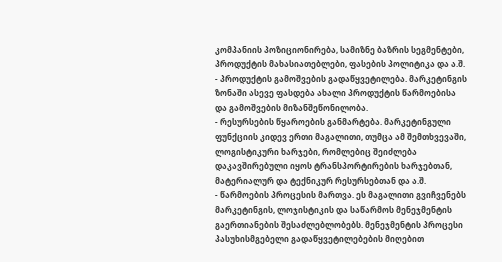კომპანიის პოზიციონირება, სამიზნე ბაზრის სეგმენტები, პროდუქტის მახასიათებლები, ფასების პოლიტიკა და ა.შ.
- პროდუქტის გამოშვების გადაწყვეტილება. მარკეტინგის ზონაში ასევე ფასდება ახალი პროდუქტის წარმოებისა და გამოშვების მიზანშეწონილობა.
- რესურსების წყაროების განმარტება. მარკეტინგული ფუნქციის კიდევ ერთი მაგალითი, თუმცა ამ შემთხვევაში, ლოგისტიკური ხარჯები, რომლებიც შეიძლება დაკავშირებული იყოს ტრანსპორტირების ხარჯებთან, მატერიალურ და ტექნიკურ რესურსებთან და ა.შ.
- წარმოების პროცესის მართვა. ეს მაგალითი გვიჩვენებს მარკეტინგის, ლოჯისტიკის და საწარმოს მენეჯმენტის გაერთიანების შესაძლებლობებს. მენეჯმენტის პროცესი პასუხისმგებელი გადაწყვეტილებების მიღებით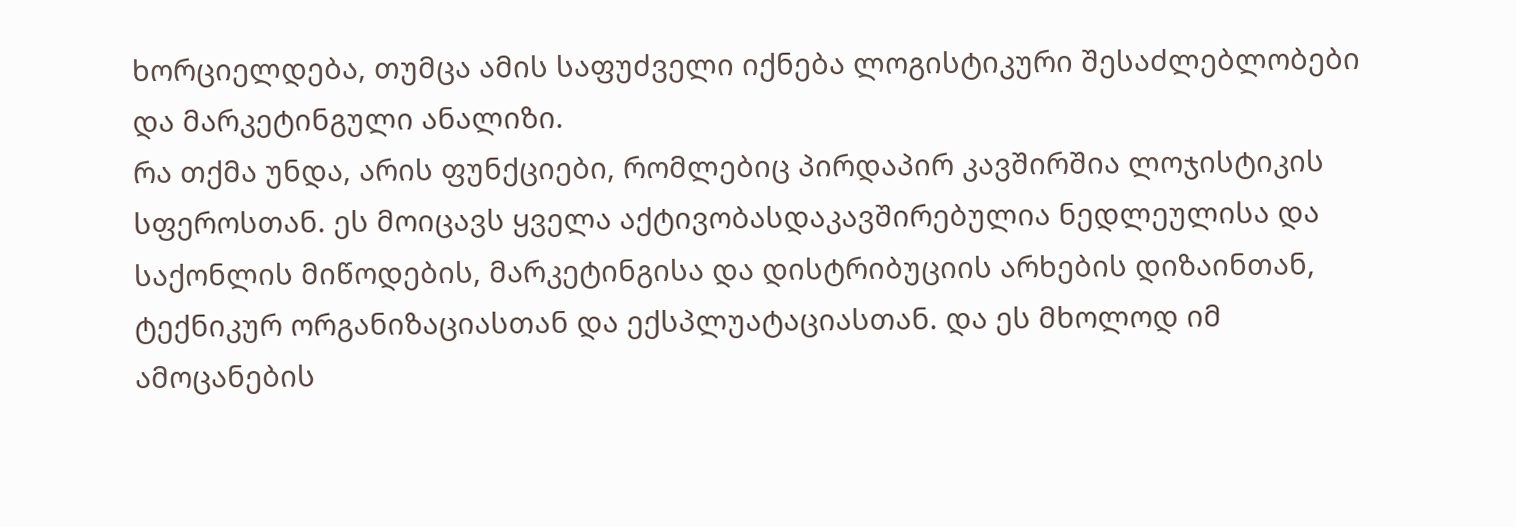ხორციელდება, თუმცა ამის საფუძველი იქნება ლოგისტიკური შესაძლებლობები და მარკეტინგული ანალიზი.
რა თქმა უნდა, არის ფუნქციები, რომლებიც პირდაპირ კავშირშია ლოჯისტიკის სფეროსთან. ეს მოიცავს ყველა აქტივობასდაკავშირებულია ნედლეულისა და საქონლის მიწოდების, მარკეტინგისა და დისტრიბუციის არხების დიზაინთან, ტექნიკურ ორგანიზაციასთან და ექსპლუატაციასთან. და ეს მხოლოდ იმ ამოცანების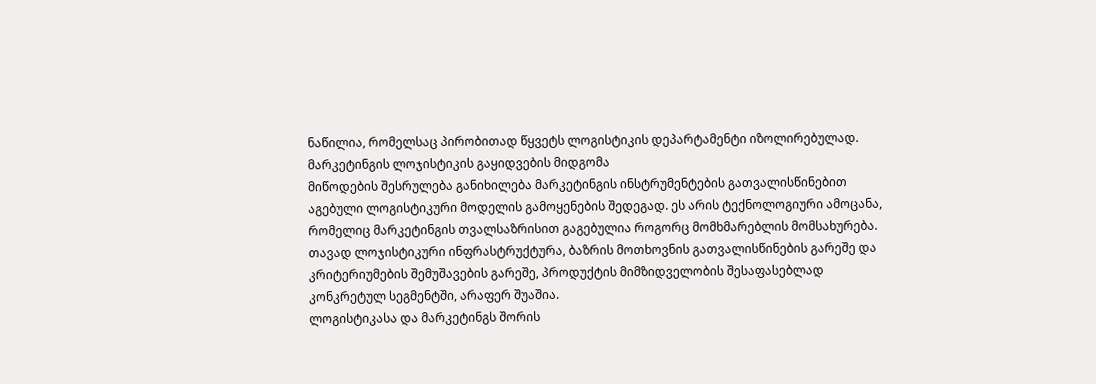ნაწილია, რომელსაც პირობითად წყვეტს ლოგისტიკის დეპარტამენტი იზოლირებულად.
მარკეტინგის ლოჯისტიკის გაყიდვების მიდგომა
მიწოდების შესრულება განიხილება მარკეტინგის ინსტრუმენტების გათვალისწინებით აგებული ლოგისტიკური მოდელის გამოყენების შედეგად. ეს არის ტექნოლოგიური ამოცანა, რომელიც მარკეტინგის თვალსაზრისით გაგებულია როგორც მომხმარებლის მომსახურება. თავად ლოჯისტიკური ინფრასტრუქტურა, ბაზრის მოთხოვნის გათვალისწინების გარეშე და კრიტერიუმების შემუშავების გარეშე, პროდუქტის მიმზიდველობის შესაფასებლად კონკრეტულ სეგმენტში, არაფერ შუაშია.
ლოგისტიკასა და მარკეტინგს შორის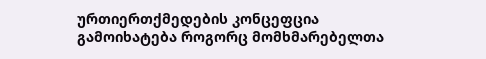ურთიერთქმედების კონცეფცია გამოიხატება როგორც მომხმარებელთა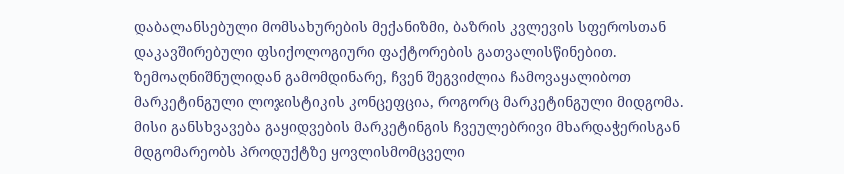დაბალანსებული მომსახურების მექანიზმი, ბაზრის კვლევის სფეროსთან დაკავშირებული ფსიქოლოგიური ფაქტორების გათვალისწინებით.
ზემოაღნიშნულიდან გამომდინარე, ჩვენ შეგვიძლია ჩამოვაყალიბოთ მარკეტინგული ლოჯისტიკის კონცეფცია, როგორც მარკეტინგული მიდგომა. მისი განსხვავება გაყიდვების მარკეტინგის ჩვეულებრივი მხარდაჭერისგან მდგომარეობს პროდუქტზე ყოვლისმომცველი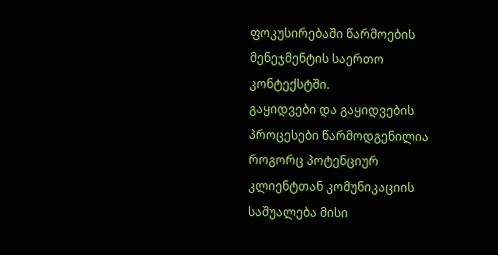ფოკუსირებაში წარმოების მენეჯმენტის საერთო კონტექსტში.
გაყიდვები და გაყიდვების პროცესები წარმოდგენილია როგორც პოტენციურ კლიენტთან კომუნიკაციის საშუალება მისი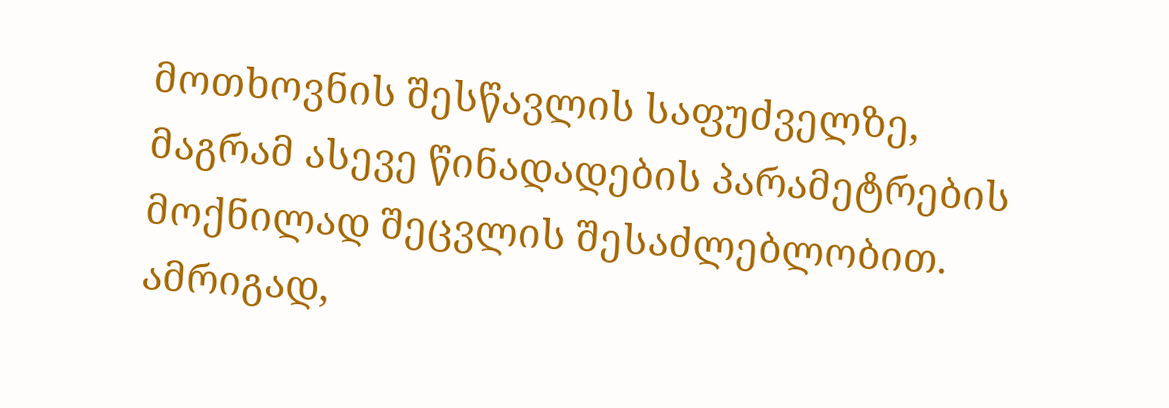მოთხოვნის შესწავლის საფუძველზე, მაგრამ ასევე წინადადების პარამეტრების მოქნილად შეცვლის შესაძლებლობით. ამრიგად,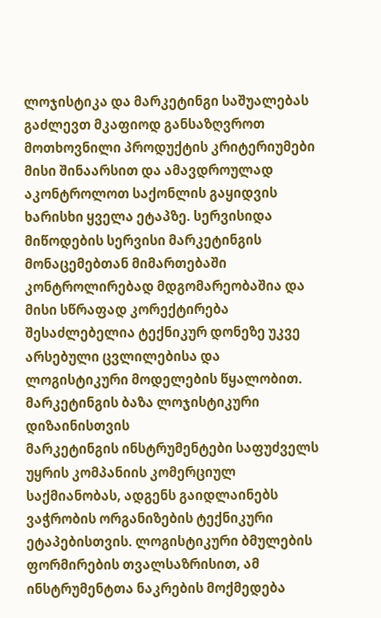ლოჯისტიკა და მარკეტინგი საშუალებას გაძლევთ მკაფიოდ განსაზღვროთ მოთხოვნილი პროდუქტის კრიტერიუმები მისი შინაარსით და ამავდროულად აკონტროლოთ საქონლის გაყიდვის ხარისხი ყველა ეტაპზე. სერვისიდა მიწოდების სერვისი მარკეტინგის მონაცემებთან მიმართებაში კონტროლირებად მდგომარეობაშია და მისი სწრაფად კორექტირება შესაძლებელია ტექნიკურ დონეზე უკვე არსებული ცვლილებისა და ლოგისტიკური მოდელების წყალობით.
მარკეტინგის ბაზა ლოჯისტიკური დიზაინისთვის
მარკეტინგის ინსტრუმენტები საფუძველს უყრის კომპანიის კომერციულ საქმიანობას, ადგენს გაიდლაინებს ვაჭრობის ორგანიზების ტექნიკური ეტაპებისთვის. ლოგისტიკური ბმულების ფორმირების თვალსაზრისით, ამ ინსტრუმენტთა ნაკრების მოქმედება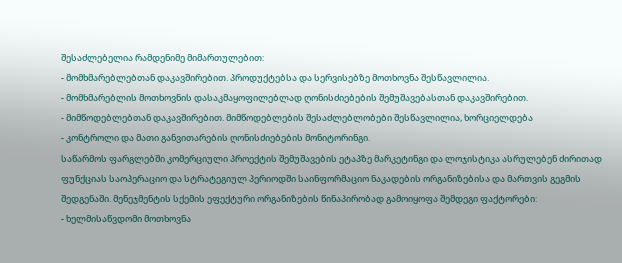შესაძლებელია რამდენიმე მიმართულებით:
- მომხმარებლებთან დაკავშირებით. პროდუქტებსა და სერვისებზე მოთხოვნა შესწავლილია.
- მომხმარებლის მოთხოვნის დასაკმაყოფილებლად ღონისძიებების შემუშავებასთან დაკავშირებით.
- მიმწოდებლებთან დაკავშირებით. მიმწოდებლების შესაძლებლობები შესწავლილია, ხორციელდება
- კონტროლი და მათი განვითარების ღონისძიებების მონიტორინგი.
საწარმოს ფარგლებში კომერციული პროექტის შემუშავების ეტაპზე მარკეტინგი და ლოჯისტიკა ასრულებენ ძირითად ფუნქციას საოპერაციო და სტრატეგიულ პერიოდში საინფორმაციო ნაკადების ორგანიზებისა და მართვის გეგმის შედგენაში. მენეჯმენტის სქემის ეფექტური ორგანიზების წინაპირობად გამოიყოფა შემდეგი ფაქტორები:
- ხელმისაწვდომი მოთხოვნა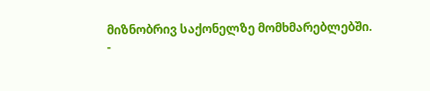მიზნობრივ საქონელზე მომხმარებლებში.
-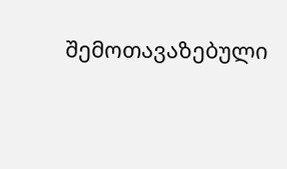შემოთავაზებული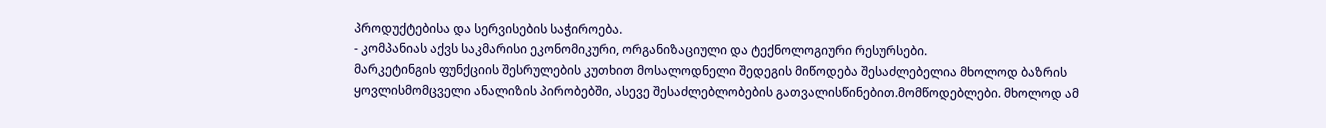პროდუქტებისა და სერვისების საჭიროება.
- კომპანიას აქვს საკმარისი ეკონომიკური, ორგანიზაციული და ტექნოლოგიური რესურსები.
მარკეტინგის ფუნქციის შესრულების კუთხით მოსალოდნელი შედეგის მიწოდება შესაძლებელია მხოლოდ ბაზრის ყოვლისმომცველი ანალიზის პირობებში, ასევე შესაძლებლობების გათვალისწინებით.მომწოდებლები. მხოლოდ ამ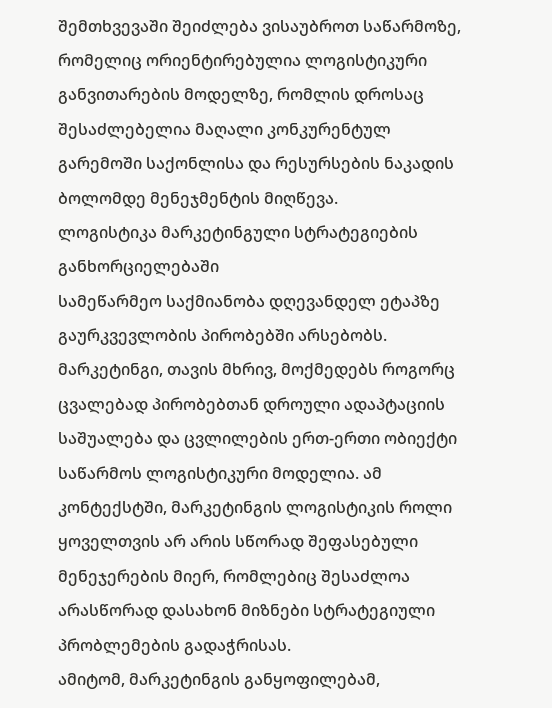შემთხვევაში შეიძლება ვისაუბროთ საწარმოზე, რომელიც ორიენტირებულია ლოგისტიკური განვითარების მოდელზე, რომლის დროსაც შესაძლებელია მაღალი კონკურენტულ გარემოში საქონლისა და რესურსების ნაკადის ბოლომდე მენეჯმენტის მიღწევა.
ლოგისტიკა მარკეტინგული სტრატეგიების განხორციელებაში
სამეწარმეო საქმიანობა დღევანდელ ეტაპზე გაურკვევლობის პირობებში არსებობს. მარკეტინგი, თავის მხრივ, მოქმედებს როგორც ცვალებად პირობებთან დროული ადაპტაციის საშუალება და ცვლილების ერთ-ერთი ობიექტი საწარმოს ლოგისტიკური მოდელია. ამ კონტექსტში, მარკეტინგის ლოგისტიკის როლი ყოველთვის არ არის სწორად შეფასებული მენეჯერების მიერ, რომლებიც შესაძლოა არასწორად დასახონ მიზნები სტრატეგიული პრობლემების გადაჭრისას.
ამიტომ, მარკეტინგის განყოფილებამ,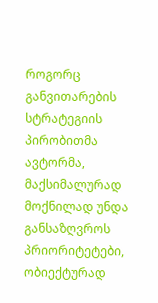როგორც განვითარების სტრატეგიის პირობითმა ავტორმა, მაქსიმალურად მოქნილად უნდა განსაზღვროს პრიორიტეტები, ობიექტურად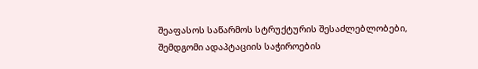შეაფასოს საწარმოს სტრუქტურის შესაძლებლობები, შემდგომი ადაპტაციის საჭიროების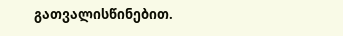გათვალისწინებით.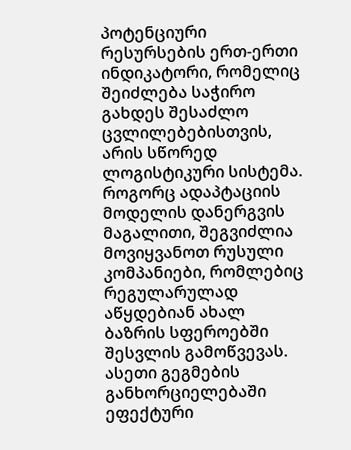პოტენციური რესურსების ერთ-ერთი ინდიკატორი, რომელიც შეიძლება საჭირო გახდეს შესაძლო ცვლილებებისთვის, არის სწორედ ლოგისტიკური სისტემა.
როგორც ადაპტაციის მოდელის დანერგვის მაგალითი, შეგვიძლია მოვიყვანოთ რუსული კომპანიები, რომლებიც რეგულარულად აწყდებიან ახალ ბაზრის სფეროებში შესვლის გამოწვევას. ასეთი გეგმების განხორციელებაში ეფექტური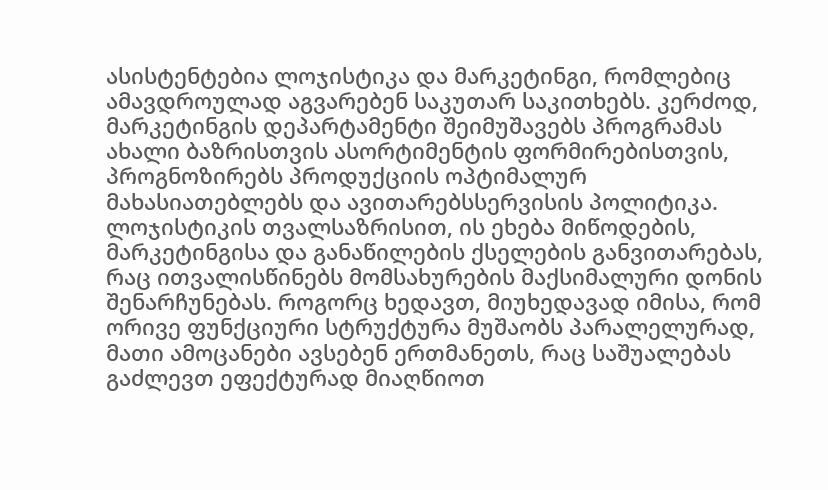ასისტენტებია ლოჯისტიკა და მარკეტინგი, რომლებიც ამავდროულად აგვარებენ საკუთარ საკითხებს. კერძოდ, მარკეტინგის დეპარტამენტი შეიმუშავებს პროგრამას ახალი ბაზრისთვის ასორტიმენტის ფორმირებისთვის, პროგნოზირებს პროდუქციის ოპტიმალურ მახასიათებლებს და ავითარებსსერვისის პოლიტიკა.
ლოჯისტიკის თვალსაზრისით, ის ეხება მიწოდების, მარკეტინგისა და განაწილების ქსელების განვითარებას, რაც ითვალისწინებს მომსახურების მაქსიმალური დონის შენარჩუნებას. როგორც ხედავთ, მიუხედავად იმისა, რომ ორივე ფუნქციური სტრუქტურა მუშაობს პარალელურად, მათი ამოცანები ავსებენ ერთმანეთს, რაც საშუალებას გაძლევთ ეფექტურად მიაღწიოთ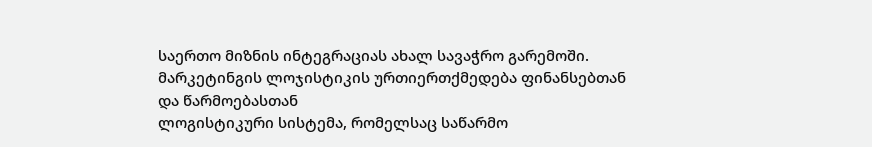საერთო მიზნის ინტეგრაციას ახალ სავაჭრო გარემოში.
მარკეტინგის ლოჯისტიკის ურთიერთქმედება ფინანსებთან და წარმოებასთან
ლოგისტიკური სისტემა, რომელსაც საწარმო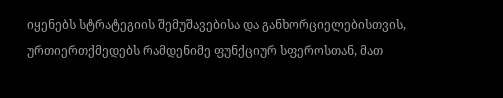იყენებს სტრატეგიის შემუშავებისა და განხორციელებისთვის, ურთიერთქმედებს რამდენიმე ფუნქციურ სფეროსთან, მათ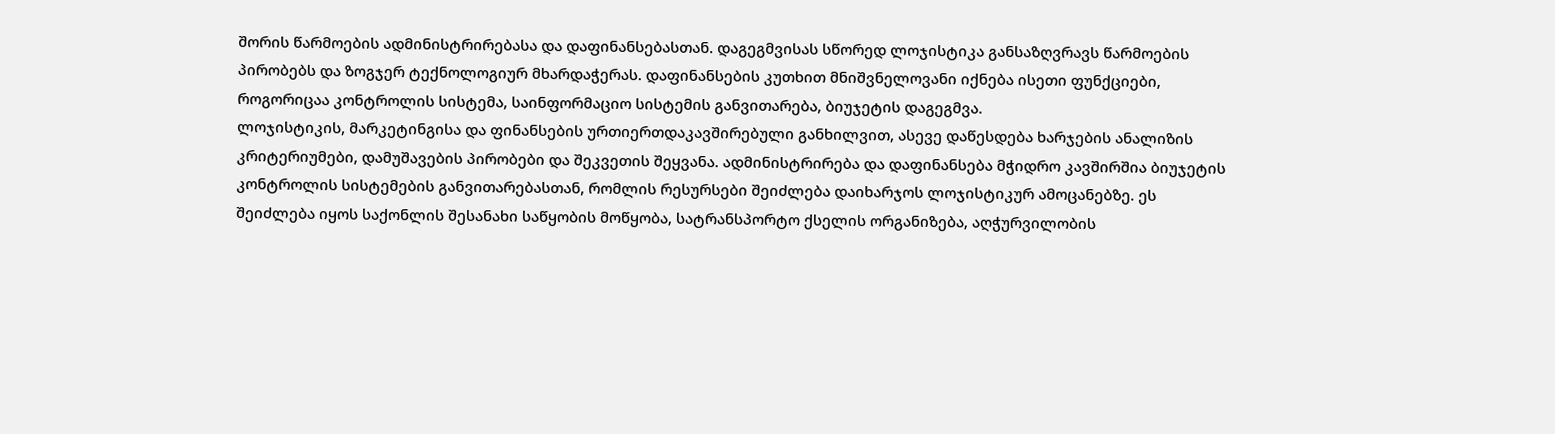შორის წარმოების ადმინისტრირებასა და დაფინანსებასთან. დაგეგმვისას სწორედ ლოჯისტიკა განსაზღვრავს წარმოების პირობებს და ზოგჯერ ტექნოლოგიურ მხარდაჭერას. დაფინანსების კუთხით მნიშვნელოვანი იქნება ისეთი ფუნქციები, როგორიცაა კონტროლის სისტემა, საინფორმაციო სისტემის განვითარება, ბიუჯეტის დაგეგმვა.
ლოჯისტიკის, მარკეტინგისა და ფინანსების ურთიერთდაკავშირებული განხილვით, ასევე დაწესდება ხარჯების ანალიზის კრიტერიუმები, დამუშავების პირობები და შეკვეთის შეყვანა. ადმინისტრირება და დაფინანსება მჭიდრო კავშირშია ბიუჯეტის კონტროლის სისტემების განვითარებასთან, რომლის რესურსები შეიძლება დაიხარჯოს ლოჯისტიკურ ამოცანებზე. ეს შეიძლება იყოს საქონლის შესანახი საწყობის მოწყობა, სატრანსპორტო ქსელის ორგანიზება, აღჭურვილობის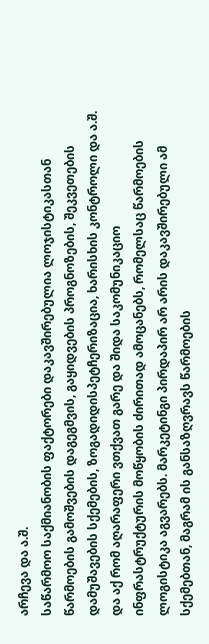არჩევა და ა.შ.
საწარმოო საქმიანობის ფაქტორები დაკავშირებულია ლოჯისტიკასთან წარმოების გამოშვების დაგეგმვის, გაყიდვების პროგნოზების, შეკვეთების დამუშავების სქემების, ზოგადიდისპეტჩერიზაცია, ხარისხის კონტროლი და ა.შ. და აქ რომ აღარაფერი ვთქვათ გარე და შიდა საკომუნიკაციო ინფრასტრუქტურის მოწყობის ძირითად ამოცანებს, რომელსაც წარმოების ლოგისტიკა აგვარებს. მარკეტინგი პირდაპირ არ არის დაკავშირებული ამ სქემებთან, მაგრამ ის განსაზღვრავს წარმოების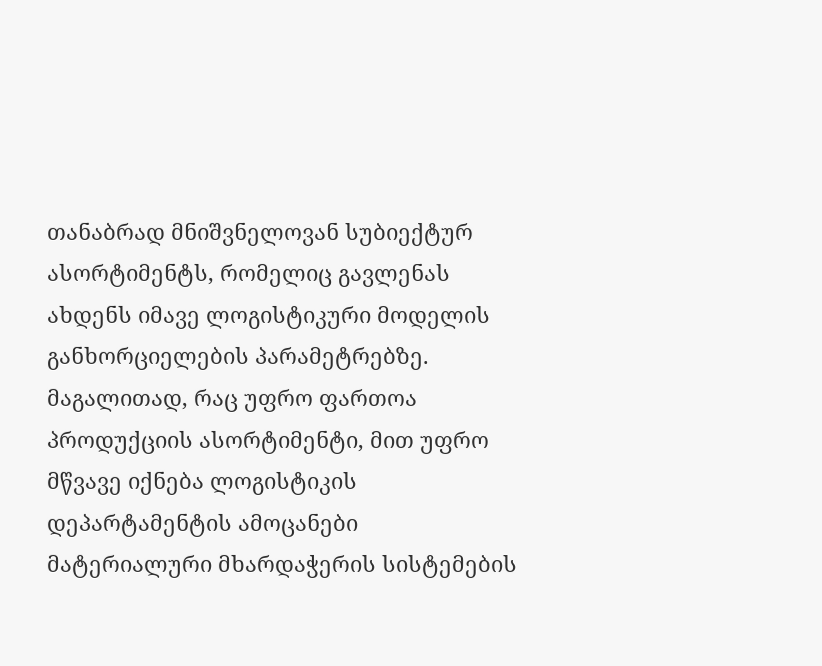თანაბრად მნიშვნელოვან სუბიექტურ ასორტიმენტს, რომელიც გავლენას ახდენს იმავე ლოგისტიკური მოდელის განხორციელების პარამეტრებზე.
მაგალითად, რაც უფრო ფართოა პროდუქციის ასორტიმენტი, მით უფრო მწვავე იქნება ლოგისტიკის დეპარტამენტის ამოცანები მატერიალური მხარდაჭერის სისტემების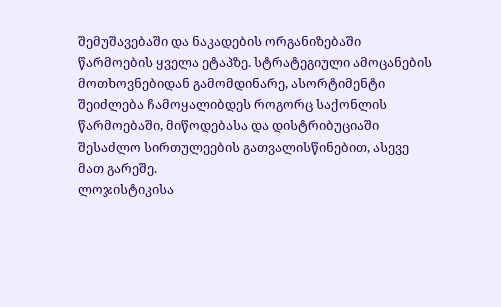შემუშავებაში და ნაკადების ორგანიზებაში წარმოების ყველა ეტაპზე. სტრატეგიული ამოცანების მოთხოვნებიდან გამომდინარე, ასორტიმენტი შეიძლება ჩამოყალიბდეს როგორც საქონლის წარმოებაში, მიწოდებასა და დისტრიბუციაში შესაძლო სირთულეების გათვალისწინებით, ასევე მათ გარეშე.
ლოჯისტიკისა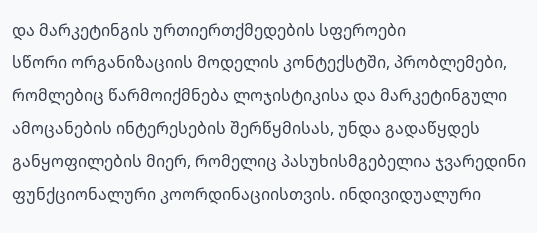და მარკეტინგის ურთიერთქმედების სფეროები
სწორი ორგანიზაციის მოდელის კონტექსტში, პრობლემები, რომლებიც წარმოიქმნება ლოჯისტიკისა და მარკეტინგული ამოცანების ინტერესების შერწყმისას, უნდა გადაწყდეს განყოფილების მიერ, რომელიც პასუხისმგებელია ჯვარედინი ფუნქციონალური კოორდინაციისთვის. ინდივიდუალური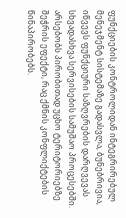ფუნქციების კონტროლიდან ინტეგრირებულ მენეჯმენტ სისტემაზე გადასვლა, ბუნებრივია, იწვევს ფუნქციური საზღვრების დარღვევას სხვადასხვა სერვისების სამუშაო პროცესებში. არსებობს პირობითად უცხო ტერიტორიებზე შეჭრის ეფექტი, რაც ქმნის კონფლიქტების წინაპირობებს.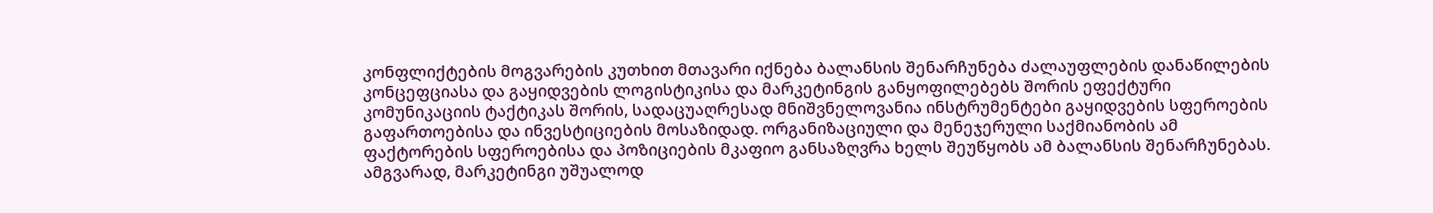კონფლიქტების მოგვარების კუთხით მთავარი იქნება ბალანსის შენარჩუნება ძალაუფლების დანაწილების კონცეფციასა და გაყიდვების ლოგისტიკისა და მარკეტინგის განყოფილებებს შორის ეფექტური კომუნიკაციის ტაქტიკას შორის, სადაცუაღრესად მნიშვნელოვანია ინსტრუმენტები გაყიდვების სფეროების გაფართოებისა და ინვესტიციების მოსაზიდად. ორგანიზაციული და მენეჯერული საქმიანობის ამ ფაქტორების სფეროებისა და პოზიციების მკაფიო განსაზღვრა ხელს შეუწყობს ამ ბალანსის შენარჩუნებას.
ამგვარად, მარკეტინგი უშუალოდ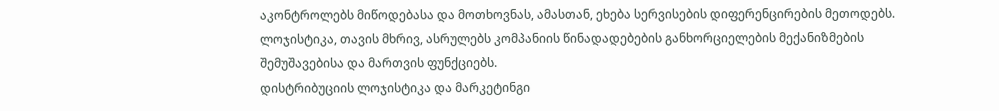აკონტროლებს მიწოდებასა და მოთხოვნას, ამასთან, ეხება სერვისების დიფერენცირების მეთოდებს. ლოჯისტიკა, თავის მხრივ, ასრულებს კომპანიის წინადადებების განხორციელების მექანიზმების შემუშავებისა და მართვის ფუნქციებს.
დისტრიბუციის ლოჯისტიკა და მარკეტინგი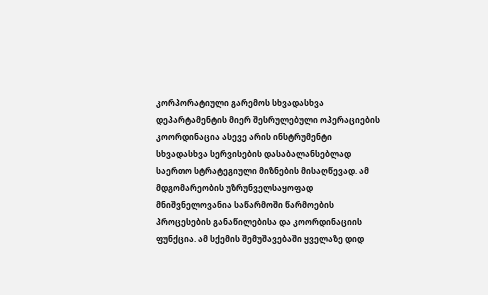კორპორატიული გარემოს სხვადასხვა დეპარტამენტის მიერ შესრულებული ოპერაციების კოორდინაცია ასევე არის ინსტრუმენტი სხვადასხვა სერვისების დასაბალანსებლად საერთო სტრატეგიული მიზნების მისაღწევად. ამ მდგომარეობის უზრუნველსაყოფად მნიშვნელოვანია საწარმოში წარმოების პროცესების განაწილებისა და კოორდინაციის ფუნქცია. ამ სქემის შემუშავებაში ყველაზე დიდ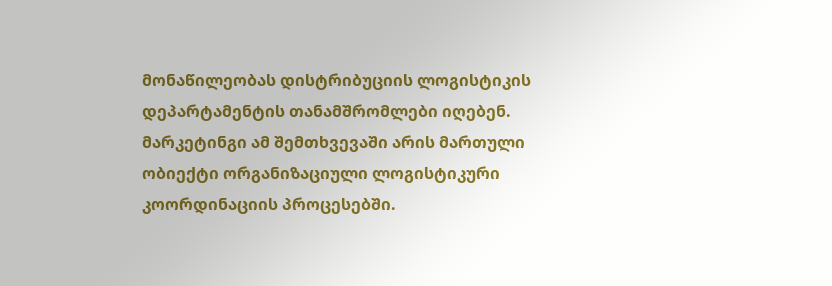მონაწილეობას დისტრიბუციის ლოგისტიკის დეპარტამენტის თანამშრომლები იღებენ. მარკეტინგი ამ შემთხვევაში არის მართული ობიექტი ორგანიზაციული ლოგისტიკური კოორდინაციის პროცესებში.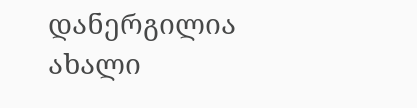დანერგილია ახალი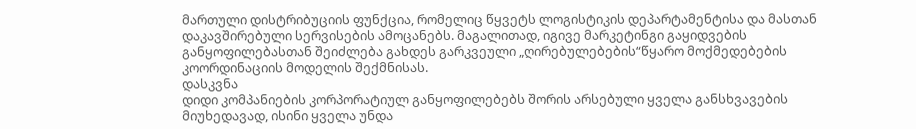მართული დისტრიბუციის ფუნქცია, რომელიც წყვეტს ლოგისტიკის დეპარტამენტისა და მასთან დაკავშირებული სერვისების ამოცანებს. მაგალითად, იგივე მარკეტინგი გაყიდვების განყოფილებასთან შეიძლება გახდეს გარკვეული „ღირებულებების“წყარო მოქმედებების კოორდინაციის მოდელის შექმნისას.
დასკვნა
დიდი კომპანიების კორპორატიულ განყოფილებებს შორის არსებული ყველა განსხვავების მიუხედავად, ისინი ყველა უნდა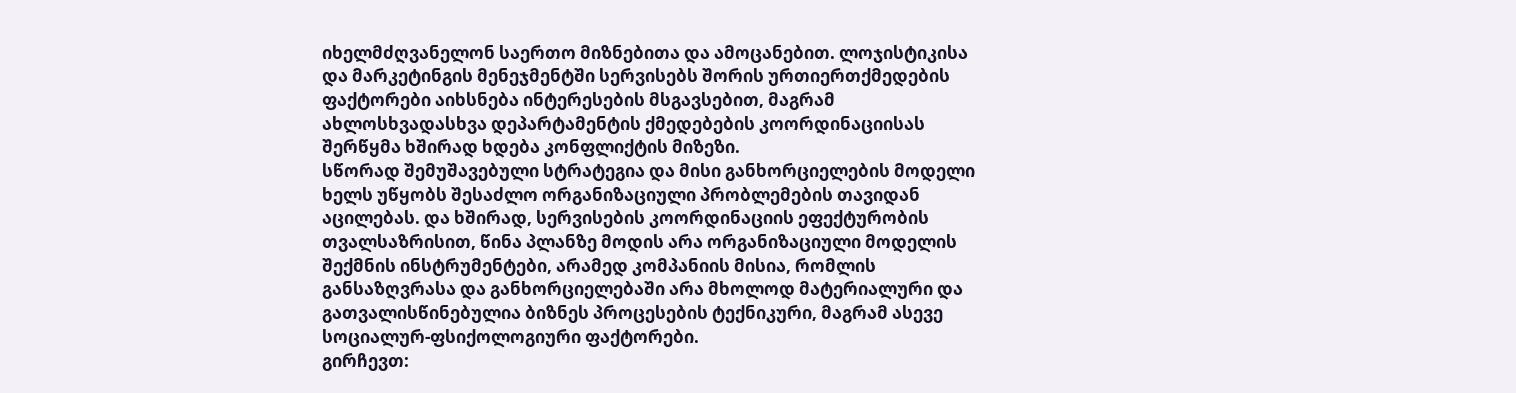იხელმძღვანელონ საერთო მიზნებითა და ამოცანებით. ლოჯისტიკისა და მარკეტინგის მენეჯმენტში სერვისებს შორის ურთიერთქმედების ფაქტორები აიხსნება ინტერესების მსგავსებით, მაგრამ ახლოსხვადასხვა დეპარტამენტის ქმედებების კოორდინაციისას შერწყმა ხშირად ხდება კონფლიქტის მიზეზი.
სწორად შემუშავებული სტრატეგია და მისი განხორციელების მოდელი ხელს უწყობს შესაძლო ორგანიზაციული პრობლემების თავიდან აცილებას. და ხშირად, სერვისების კოორდინაციის ეფექტურობის თვალსაზრისით, წინა პლანზე მოდის არა ორგანიზაციული მოდელის შექმნის ინსტრუმენტები, არამედ კომპანიის მისია, რომლის განსაზღვრასა და განხორციელებაში არა მხოლოდ მატერიალური და გათვალისწინებულია ბიზნეს პროცესების ტექნიკური, მაგრამ ასევე სოციალურ-ფსიქოლოგიური ფაქტორები.
გირჩევთ: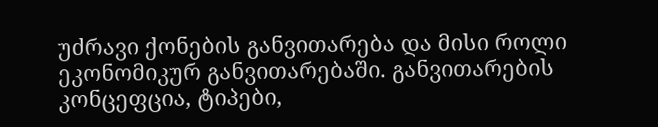უძრავი ქონების განვითარება და მისი როლი ეკონომიკურ განვითარებაში. განვითარების კონცეფცია, ტიპები,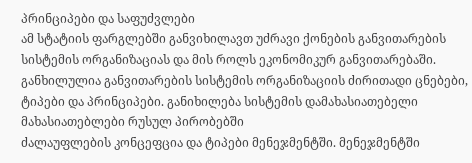პრინციპები და საფუძვლები
ამ სტატიის ფარგლებში განვიხილავთ უძრავი ქონების განვითარების სისტემის ორგანიზაციას და მის როლს ეკონომიკურ განვითარებაში. განხილულია განვითარების სისტემის ორგანიზაციის ძირითადი ცნებები, ტიპები და პრინციპები. განიხილება სისტემის დამახასიათებელი მახასიათებლები რუსულ პირობებში
ძალაუფლების კონცეფცია და ტიპები მენეჯმენტში. მენეჯმენტში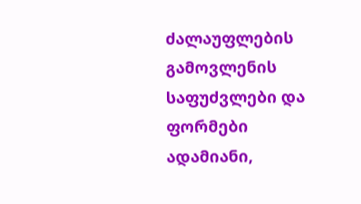ძალაუფლების გამოვლენის საფუძვლები და ფორმები
ადამიანი,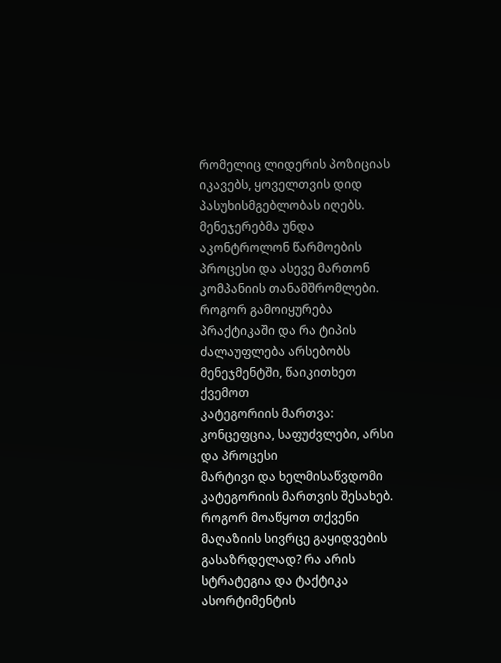რომელიც ლიდერის პოზიციას იკავებს, ყოველთვის დიდ პასუხისმგებლობას იღებს. მენეჯერებმა უნდა აკონტროლონ წარმოების პროცესი და ასევე მართონ კომპანიის თანამშრომლები. როგორ გამოიყურება პრაქტიკაში და რა ტიპის ძალაუფლება არსებობს მენეჯმენტში, წაიკითხეთ ქვემოთ
კატეგორიის მართვა: კონცეფცია, საფუძვლები, არსი და პროცესი
მარტივი და ხელმისაწვდომი კატეგორიის მართვის შესახებ. როგორ მოაწყოთ თქვენი მაღაზიის სივრცე გაყიდვების გასაზრდელად? რა არის სტრატეგია და ტაქტიკა ასორტიმენტის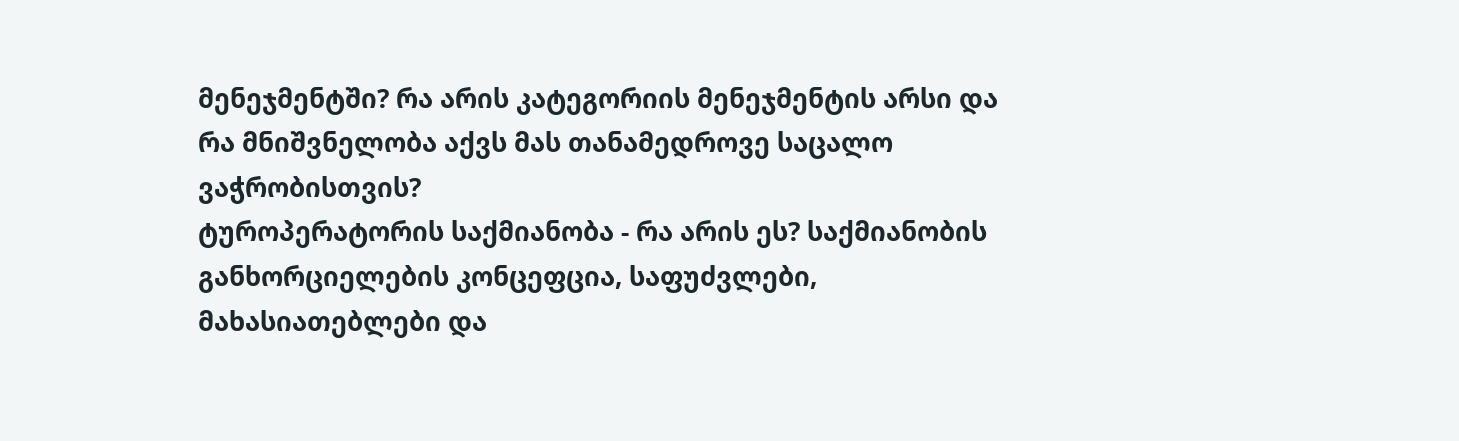მენეჯმენტში? რა არის კატეგორიის მენეჯმენტის არსი და რა მნიშვნელობა აქვს მას თანამედროვე საცალო ვაჭრობისთვის?
ტუროპერატორის საქმიანობა - რა არის ეს? საქმიანობის განხორციელების კონცეფცია, საფუძვლები, მახასიათებლები და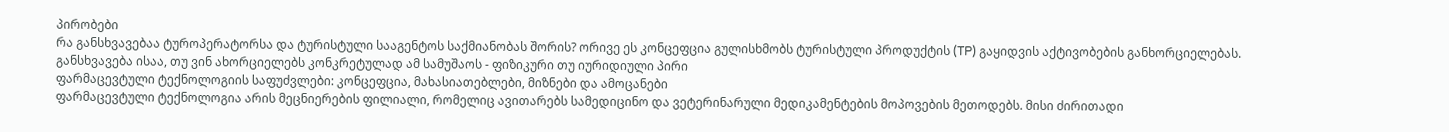პირობები
რა განსხვავებაა ტუროპერატორსა და ტურისტული სააგენტოს საქმიანობას შორის? ორივე ეს კონცეფცია გულისხმობს ტურისტული პროდუქტის (TP) გაყიდვის აქტივობების განხორციელებას. განსხვავება ისაა, თუ ვინ ახორციელებს კონკრეტულად ამ სამუშაოს - ფიზიკური თუ იურიდიული პირი
ფარმაცევტული ტექნოლოგიის საფუძვლები: კონცეფცია, მახასიათებლები, მიზნები და ამოცანები
ფარმაცევტული ტექნოლოგია არის მეცნიერების ფილიალი, რომელიც ავითარებს სამედიცინო და ვეტერინარული მედიკამენტების მოპოვების მეთოდებს. მისი ძირითადი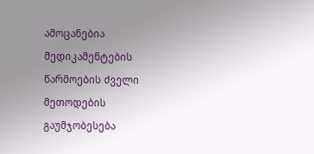ამოცანებია მედიკამენტების წარმოების ძველი მეთოდების გაუმჯობესება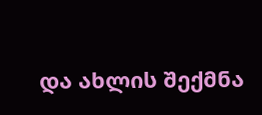და ახლის შექმნა